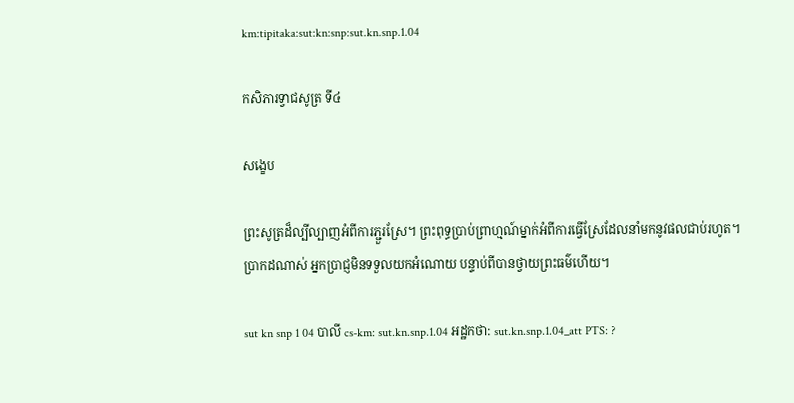km:tipitaka:sut:kn:snp:sut.kn.snp.1.04

កសិភារទ្វាជសូត្រ ទី៤

សង្ខេប

ព្រះសូត្រដ៏ល្បីល្បាញអំពីការភ្ជួរស្រែ។ ព្រះពុទ្ធប្រាប់ព្រាហ្មណ៍ម្នាក់អំពីការធ្វើស្រែដែលនាំមកនូវផលជាប់រហូត។ ប្រាកដណាស់ អ្នកប្រាជ្ញមិនទទួលយកអំណោយ បន្ទាប់ពីបានថ្វាយព្រះធម៌ហើយ។

sut kn snp 1 04 បាលី cs-km: sut.kn.snp.1.04 អដ្ឋកថា: sut.kn.snp.1.04_att PTS: ?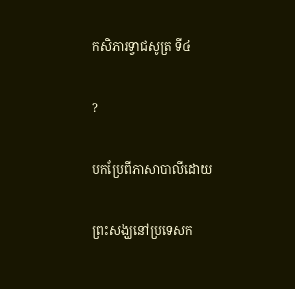កសិភារទ្វាជសូត្រ ទី៤

?

បកប្រែពីភាសាបាលីដោយ

ព្រះសង្ឃនៅប្រទេសក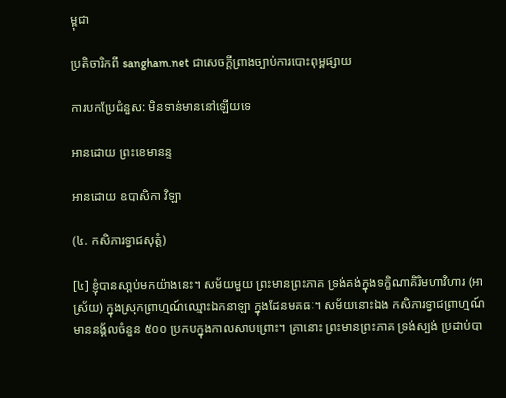ម្ពុជា

ប្រតិចារិកពី sangham.net ជាសេចក្តីព្រាងច្បាប់ការបោះពុម្ពផ្សាយ

ការបកប្រែជំនួស: មិនទាន់មាននៅឡើយទេ

អានដោយ ព្រះខេមានន្ទ

អានដោយ ឧបាសិកា វិឡា

(៤. កសិភារទ្វាជសុត្តំ)

[៤] ខ្ញុំបានសា្តប់មកយ៉ាងនេះ។ សម័យមួយ ព្រះមានព្រះភាគ ទ្រង់គង់ក្នុងទក្ខិណាគិរិមហាវិហារ (អាស្រ័យ) ក្នុងស្រុកព្រាហ្មណ៍ឈ្មោះឯកនាឡា ក្នុងដែនមគធៈ។ សម័យនោះឯង កសិភារទ្វាជព្រាហ្មណ៍ មាននង្គ័លចំនួន ៥០០ ប្រកបក្នុងកាលសាបព្រោះ។ គ្រានោះ ព្រះមានព្រះភាគ ទ្រង់ស្បង់ ប្រដាប់បា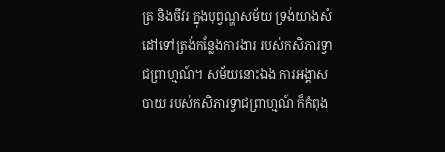ត្រ និងចីវរ ក្នុងបុព្វណ្ហសម័យ ទ្រង់យាងសំដៅទៅត្រង់កន្លែងការងារ របស់កសិភារទ្វាជព្រាហ្មណ៍។ សម័យនោះឯង ការអង្គាសបាយ របស់កសិភារទ្វាជព្រាហ្មណ៍ ក៏កំពុង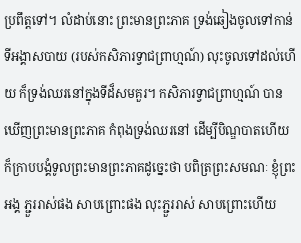ប្រពឹត្តទៅ។ លំដាប់នោះ ព្រះមានព្រះភាគ ទ្រង់ឆៀងចូលទៅកាន់ទីអង្គាសបាយ (របស់កសិភារទ្វាជព្រាហ្មណ៍) លុះចូលទៅដល់ហើយ ក៏ទ្រង់ឈរនៅក្នុងទីដ៏សមគួរ។ កសិភារទ្វាជព្រាហ្មណ៍ បានឃើញព្រះមានព្រះភាគ កំពុងទ្រង់ឈរនៅ ដើម្បីបិណ្ឌបាតហើយ ក៏ក្រាបបង្គំទូលព្រះមានព្រះភាគដូច្នេះថា បពិត្រព្រះសមណៈ ខ្ញុំព្រះអង្គ ភ្ជួររាស់ផង សាបព្រោះផង លុះភ្ជួររាស់ សាបព្រោះហើយ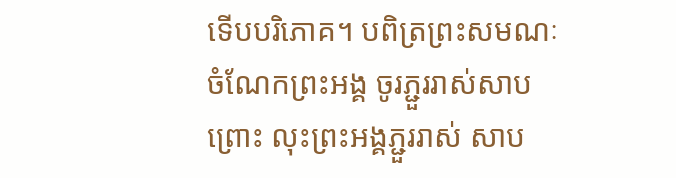ទើបបរិភោគ។ បពិត្រព្រះសមណៈ ចំណែកព្រះអង្គ ចូរភ្ជួររាស់សាបព្រោះ លុះព្រះអង្គភ្ជួររាស់ សាប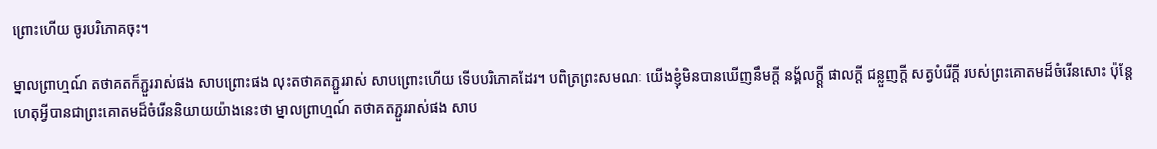ព្រោះហើយ ចូរបរិភោគចុះ។

ម្នាលព្រាហ្មណ៍ តថាគតក៏ភ្ជួររាស់ផង សាបព្រោះផង លុះតថាគតភ្ជួររាស់ សាបព្រោះហើយ ទើបបរិភោគដែរ។ បពិត្រព្រះសមណៈ យើងខ្ញុំមិនបានឃើញនឹមក្តី នង្គ័លក្តី្ត ផាលក្តី ជន្លួញក្តី សត្វបំរើក្តី របស់ព្រះគោតមដ៏ចំរើនសោះ ប៉ុន្តែហេតុអ្វីបានជាព្រះគោតមដ៏ចំរើននិយាយយ៉ាងនេះថា ម្នាលព្រាហ្មណ៍ តថាគតភ្ជួររាស់ផង សាប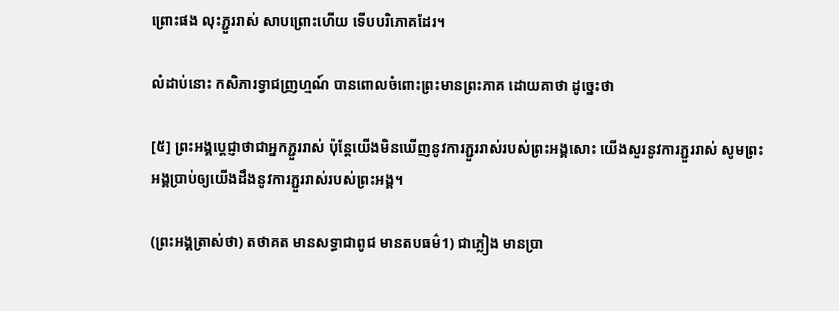ព្រោះផង លុះភ្ជួររាស់ សាបព្រោះហើយ ទើបបរិភោគដែរ។

លំដាប់នោះ កសិភារទ្វាជញ្រហ្មណ៍ បានពោលចំពោះព្រះមានព្រះភាគ ដោយគាថា ដូច្នេះថា

[៥] ព្រះអង្គប្តេជ្ញាថាជាអ្នកភ្ជួររាស់ ប៉ុន្តែយើងមិនឃើញនូវការភ្ជួររាស់របស់ព្រះអង្គសោះ យើងសួរនូវការភ្ជួររាស់ សូមព្រះអង្គបា្រប់ឲ្យយើងដឹងនូវការភ្ជួររាស់របស់ព្រះអង្គ។

(ព្រះអង្គត្រាស់ថា) តថាគត មានសទ្ធាជាពូជ មានតបធម៌1) ជាភ្លៀង មានប្រា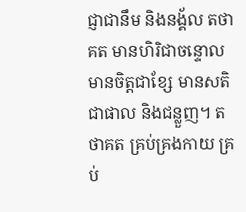ជ្ញាជានឹម និងនង្គ័ល តថាគត មានហិរិជាចន្ទោល មានចិត្តជាខ្សែ មានសតិជាផាល និងជន្លួញ។ តថាគត គ្រប់គ្រងកាយ គ្រប់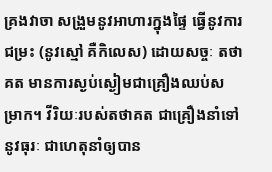គ្រងវាចា សង្រួមនូវអាហារក្នុងផ្ទៃ ធ្វើនូវការជម្រះ (នូវស្មៅ គឺកិលេស) ដោយសច្ចៈ តថាគត មានការស្ងប់ស្ងៀមជាគ្រឿងឈប់សម្រាក។ វីរិយៈរបស់តថាគត ជាគ្រឿងនាំទៅនូវធុរៈ ជាហេតុនាំឲ្យបាន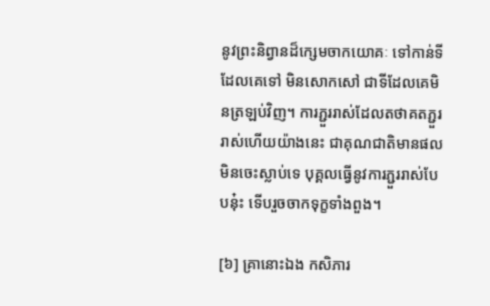នូវព្រះនិព្វានដ៏ក្សេមចាកយោគៈ ទៅកាន់ទីដែលគេទៅ មិនសោកសៅ ជាទីដែលគេមិនត្រឡប់វិញ។ ការភ្ជួររាស់ដែលតថាគតភ្ជួររាស់ហើយយ៉ាងនេះ ជាគុណជាតិមានផលមិនចេះស្លាប់ទេ បុគ្គលធ្វើនូវការភ្ជួររាស់បែបនុ៎ះ ទើបរួចចាកទុក្ខទាំងពួង។

[៦] គ្រានោះឯង កសិភារ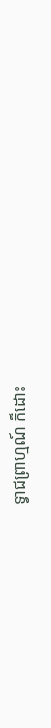ទ្វាជព្រាហ្មណ៍ ក៏ដោះ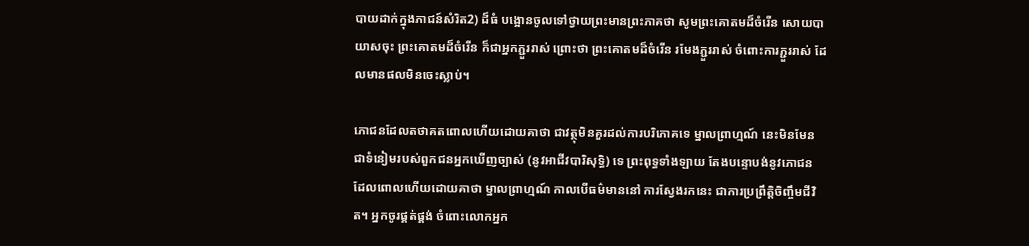បាយដាក់ក្នុងភាជន៍សំរិត2) ដ៏ធំ បង្អោនចូលទៅថ្វាយព្រះមានព្រះភាគថា សូមព្រះគោតមដ៏ចំរើន សោយបាយាសចុះ ព្រះគោតមដ៏ចំរើន ក៏ជាអ្នកភ្ជួររាស់ ព្រោះថា ព្រះគោតមដ៏ចំរើន រមែងភ្ជួររាស់ ចំពោះការភ្ជួររាស់ ដែលមានផលមិនចេះស្លាប់។

ភោជនដែលតថាគតពោលហើយដោយគាថា ជាវត្ថុមិនគួរដល់ការបរិភោគទេ ម្នាលព្រាហ្មណ៍ នេះមិនមែនជាទំនៀមរបស់ពួកជនអ្នកឃើញច្បាស់ (នូវអាជីវបារិសុទ្ធិ) ទេ ព្រះពុទ្ធទាំងឡាយ តែងបន្ទោបង់នូវភោជន ដែលពោលហើយដោយគាថា ម្នាលព្រាហ្មណ៍ កាលបើធម៌មាននៅ ការស្វែងរកនេះ ជាការប្រព្រឹត្តិចិញ្ចឹមជីវិត។ អ្នកចូរផ្គត់ផ្គង់ ចំពោះលោកអ្នក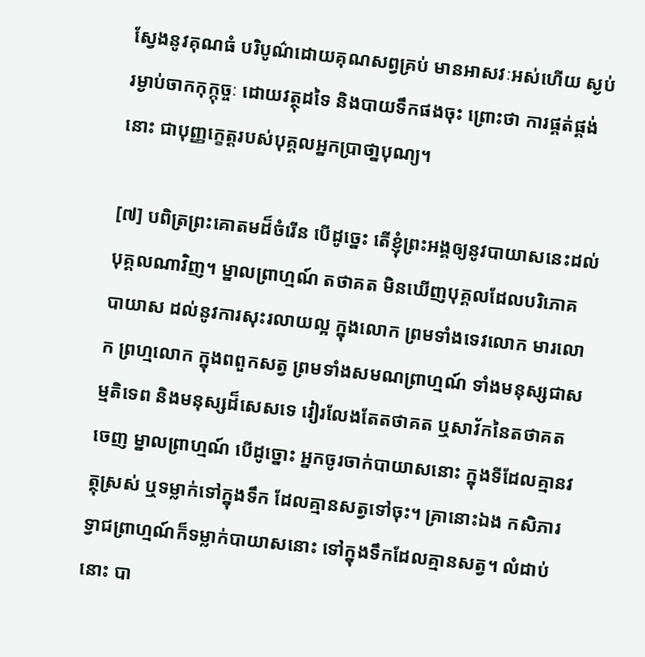ស្វែងនូវគុណធំ បរិបូណ៌ដោយគុណសព្វគ្រប់ មានអាសវៈអស់ហើយ ស្ងប់រម្ងាប់ចាកកុក្កុច្ចៈ ដោយវត្ថុដទៃ និងបាយទឹកផងចុះ ព្រោះថា ការផ្គត់ផ្គង់នោះ ជាបុញ្ញក្ខេត្តរបស់បុគ្គលអ្នកប្រាថា្នបុណ្យ។

[៧] បពិត្រព្រះគោតមដ៏ចំរើន បើដូច្នេះ តើខ្ញុំព្រះអង្គឲ្យនូវបាយាសនេះដល់បុគ្គលណាវិញ។ ម្នាលព្រាហ្មណ៍ តថាគត មិនឃើញបុគ្គលដែលបរិភោគបាយាស ដល់នូវការសុះរលាយល្អ ក្នុងលោក ព្រមទាំងទេវលោក មារលោក ព្រហ្មលោក ក្នុងពពួកសត្វ ព្រមទាំងសមណព្រាហ្មណ៍ ទាំងមនុស្សជាសម្មតិទេព និងមនុស្សដ៏សេសទេ វៀរលែងតែតថាគត ឬសាវ័កនៃតថាគតចេញ ម្នាលព្រាហ្មណ៍ បើដូច្នោះ អ្នកចូរចាក់បាយាសនោះ ក្នុងទីដែលគ្មានវត្ថុស្រស់ ឬទម្លាក់ទៅក្នុងទឹក ដែលគ្មានសត្វទៅចុះ។ គ្រានោះឯង កសិភារទ្វាជព្រាហ្មណ៍ក៏ទម្លាក់បាយាសនោះ ទៅក្នុងទឹកដែលគ្មានសត្វ។ លំដាប់នោះ បា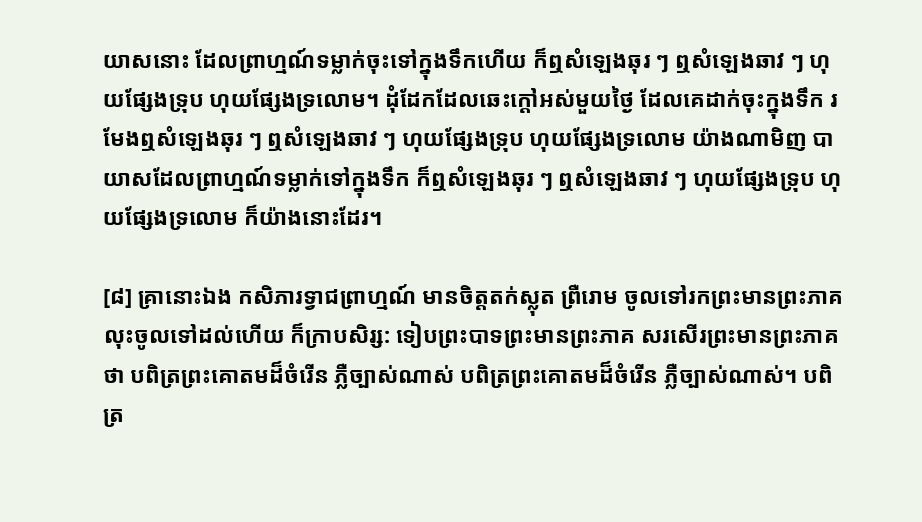យាសនោះ ដែលព្រាហ្មណ៍ទម្លាក់ចុះទៅក្នុងទឹកហើយ ក៏ឮសំឡេងឆុរ ៗ ឮសំឡេងឆាវ ៗ ហុយផ្សែងទ្រុប ហុយផ្សែងទ្រលោម។ ដុំដែកដែលឆេះក្តៅអស់មួយថ្ងៃ ដែលគេដាក់ចុះក្នុងទឹក រមែងឮសំឡេងឆុរ ៗ ឮសំឡេងឆាវ ៗ ហុយផ្សែងទ្រុប ហុយផ្សែងទ្រលោម យ៉ាងណាមិញ បាយាសដែលព្រាហ្មណ៍ទម្លាក់ទៅក្នុងទឹក ក៏ឮសំឡេងឆុរ ៗ ឮសំឡេងឆាវ ៗ ហុយផ្សែងទ្រុប ហុយផ្សែងទ្រលោម ក៏យ៉ាងនោះដែរ។

[៨] គ្រានោះឯង កសិភារទ្វាជព្រាហ្មណ៍ មានចិត្តតក់ស្លុត ព្រឺរោម ចូលទៅរកព្រះមានព្រះភាគ លុះចូលទៅដល់ហើយ ក៏ក្រាបសិរ្ស: ទៀបព្រះបាទព្រះមានព្រះភាគ សរសើរព្រះមានព្រះភាគថា បពិត្រព្រះគោតមដ៏ចំរើន ភ្លឺច្បាស់ណាស់ បពិត្រព្រះគោតមដ៏ចំរើន ភ្លឺច្បាស់ណាស់។ បពិត្រ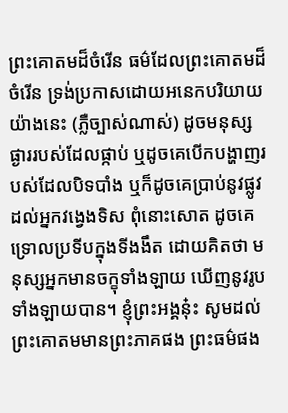ព្រះគោតមដ៏ចំរើន ធម៌ដែលព្រះគោតមដ៏ចំរើន ទ្រង់ប្រកាសដោយអនេកបរិយាយ យ៉ាងនេះ (ភ្លឺច្បាស់ណាស់) ដូចមនុស្សផ្ងាររបស់ដែលផ្កាប់ ឬដូចគេបើកបង្ហាញរបស់ដែលបិទបាំង ឬក៏ដូចគេប្រាប់នូវផ្លូវ ដល់អ្នកវង្វេងទិស ពុំនោះសោត ដូចគេទ្រោលប្រទីបក្នុងទីងងឹត ដោយគិតថា មនុស្សអ្នកមានចក្ខុទាំងឡាយ ឃើញនូវរូបទាំងឡាយបាន។ ខ្ញុំព្រះអង្គនុ៎ះ សូមដល់ព្រះគោតមមានព្រះភាគផង ព្រះធម៌ផង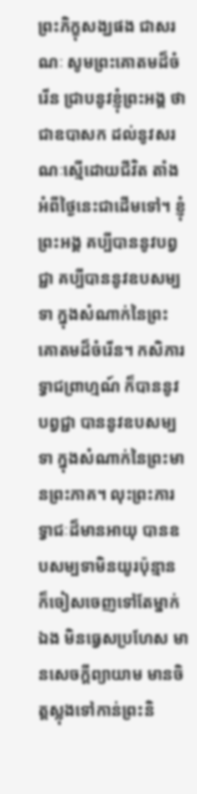ព្រះភិក្ខុសង្ឃផង ជាសរណៈ សូមព្រះគោតមដ៏ចំរើន ជ្រាបនូវខ្ញុំព្រះអង្គ ថាជាឧបាសក ដល់នូវសរណៈស្មើដោយជីវិត តាំងអំពីថ្ងៃនេះជាដើមទៅ។ ខ្ញុំព្រះអង្គ គប្បីបាននូវបព្វជ្ជា គប្បីបាននូវឧបសម្បទា ក្នុងសំណាក់នៃព្រះគោតមដ៏ចំរើន។ កសិភារទ្វាជព្រាហ្មណ៍ ក៏បាននូវបព្វជ្ជា បាននូវឧបសម្បទា ក្នុងសំណាក់នៃព្រះមានព្រះភាគ។ លុះព្រះភារទ្វាជៈដ៏មានអាយុ បានឧបសម្បទាមិនយូរប៉ុន្មាន ក៏ចៀសចេញទៅតែម្នាក់ឯង មិនធ្វេសប្រហែស មានសេចក្តីព្យាយាម មានចិត្តស្លុងទៅកាន់ព្រះនិ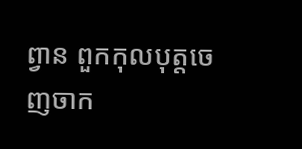ព្វាន ពួកកុលបុត្តចេញចាក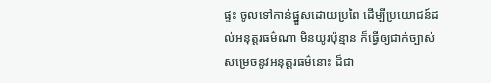ផ្ទះ ចូលទៅកាន់ផ្នួសដោយប្រពៃ ដើម្បីប្រយោជន៍ដល់អនុត្តរធម៌ណា មិនយូរប៉ុន្មាន ក៏ធ្វើឲ្យជាក់ច្បាស់ សម្រេចនូវអនុត្តរធម៌នោះ ដ៏ជា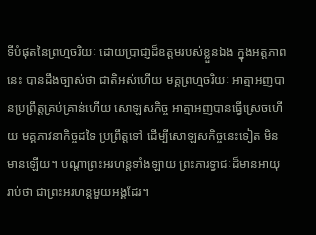ទីបំផុតនៃព្រហ្មចរិយៈ ដោយប្រាជា្ញដ៏ឧត្តមរបស់ខ្លួនឯង ក្នុងអត្តភាពនេះ បានដឹងច្បាស់ថា ជាតិអស់ហើយ មគ្គព្រហ្មចរិយៈ អាត្មាអញបានប្រព្រឹត្តគ្រប់គ្រាន់ហើយ សោឡសកិច្ច អាត្មាអញបានធ្វើស្រេចហើយ មគ្គភាវនាកិច្ចដទៃ ប្រព្រឹត្តទៅ ដើម្បីសោឡសកិច្ចនេះទៀត មិនមានឡើយ។ បណ្តាព្រះអរហន្តទាំងឡាយ ព្រះភារទ្វាជៈដ៏មានអាយុ រាប់ថា ជាព្រះអរហន្តមួយអង្គដែរ។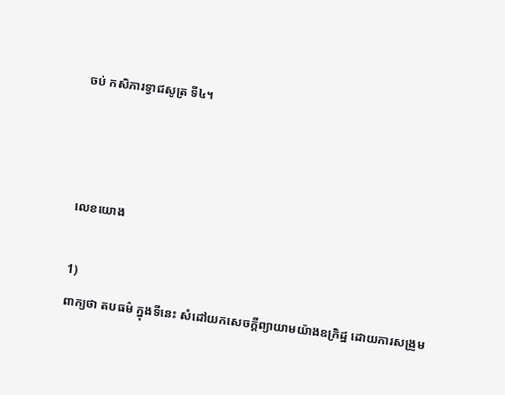ចប់ កសិភារទ្វាជសូត្រ ទី៤។



លេខយោង

1)
ពាក្យថា តបធម៌ ក្នុងទីនេះ សំដៅយកសេចក្តីព្យាយាមយ៉ាងឧក្រិដ្ឋ ដោយការសង្រួម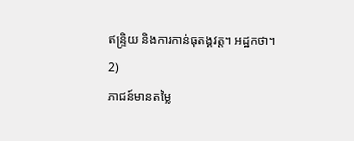ឥន្ទ្រិយ និងការកាន់ធុតង្គវត្ត។ អដ្ឋកថា។
2)
ភាជន៍មានតម្លៃ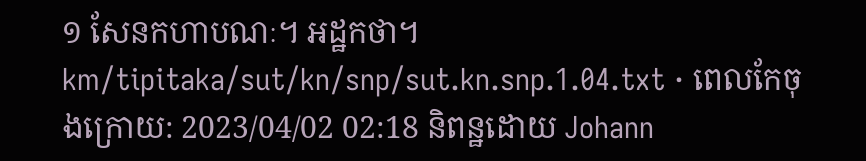១ សែនកហាបណៈ។ អដ្ឋកថា។
km/tipitaka/sut/kn/snp/sut.kn.snp.1.04.txt · ពេលកែចុងក្រោយ: 2023/04/02 02:18 និពន្ឋដោយ Johann